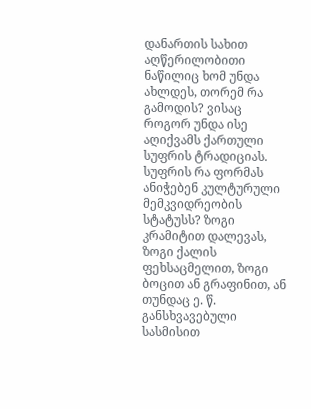დანართის სახით აღწერილობითი ნაწილიც ხომ უნდა ახლდეს, თორემ რა გამოდის? ვისაც როგორ უნდა ისე აღიქვამს ქართული სუფრის ტრადიციას. სუფრის რა ფორმას ანიჭებენ კულტურული მემკვიდრეობის სტატუსს? ზოგი კრამიტით დალევას, ზოგი ქალის ფეხსაცმელით, ზოგი ბოცით ან გრაფინით, ან თუნდაც ე. წ. განსხვავებული სასმისით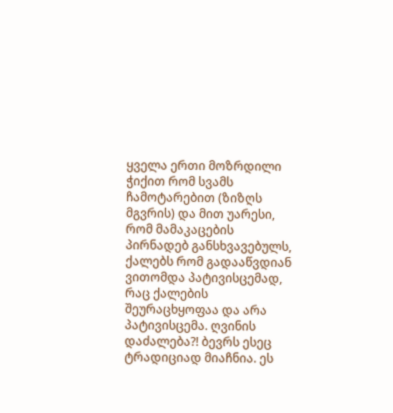ყველა ერთი მოზრდილი ჭიქით რომ სვამს ჩამოტარებით (ზიზღს მგვრის) და მით უარესი, რომ მამაკაცების პირნადებ განსხვავებულს, ქალებს რომ გადააწვდიან ვითომდა პატივისცემად, რაც ქალების შეურაცხყოფაა და არა პატივისცემა. ღვინის დაძალება?! ბევრს ესეც ტრადიციად მიაჩნია. ეს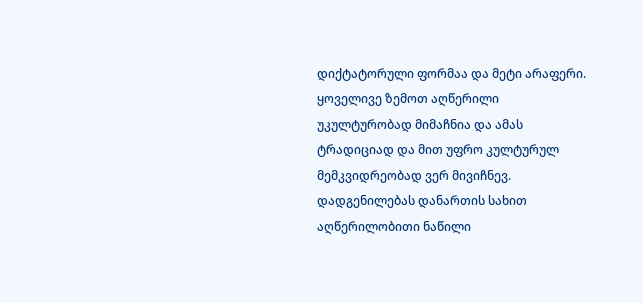დიქტატორული ფორმაა და მეტი არაფერი. ყოველივე ზემოთ აღწერილი უკულტურობად მიმაჩნია და ამას ტრადიციად და მით უფრო კულტურულ მემკვიდრეობად ვერ მივიჩნევ. დადგენილებას დანართის სახით აღწერილობითი ნაწილი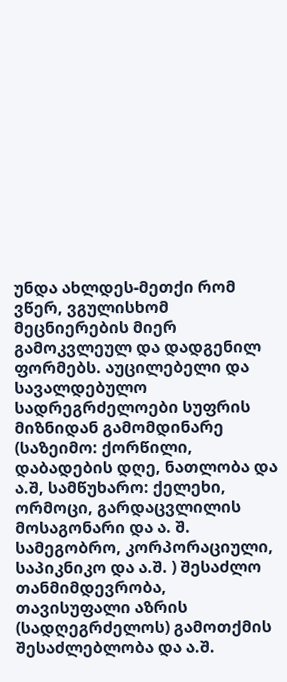უნდა ახლდეს-მეთქი რომ ვწერ, ვგულისხომ მეცნიერების მიერ გამოკვლეულ და დადგენილ ფორმებს. აუცილებელი და სავალდებულო სადრეგრძელოები სუფრის მიზნიდან გამომდინარე (საზეიმო: ქორწილი, დაბადების დღე, ნათლობა და ა.შ, სამწუხარო: ქელეხი, ორმოცი, გარდაცვლილის მოსაგონარი და ა. შ. სამეგობრო, კორპორაციული, საპიკნიკო და ა.შ. ) შესაძლო თანმიმდევრობა, თავისუფალი აზრის (სადღეგრძელოს) გამოთქმის შესაძლებლობა და ა.შ.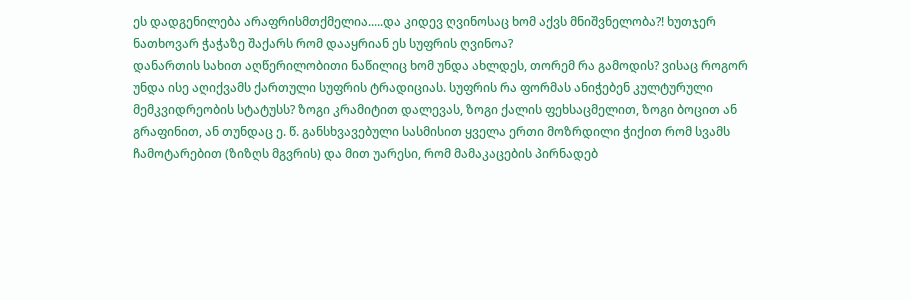ეს დადგენილება არაფრისმთქმელია.....და კიდევ ღვინოსაც ხომ აქვს მნიშვნელობა?! ხუთჯერ ნათხოვარ ჭაჭაზე შაქარს რომ დააყრიან ეს სუფრის ღვინოა?
დანართის სახით აღწერილობითი ნაწილიც ხომ უნდა ახლდეს, თორემ რა გამოდის? ვისაც როგორ უნდა ისე აღიქვამს ქართული სუფრის ტრადიციას. სუფრის რა ფორმას ანიჭებენ კულტურული მემკვიდრეობის სტატუსს? ზოგი კრამიტით დალევას, ზოგი ქალის ფეხსაცმელით, ზოგი ბოცით ან გრაფინით, ან თუნდაც ე. წ. განსხვავებული სასმისით ყველა ერთი მოზრდილი ჭიქით რომ სვამს ჩამოტარებით (ზიზღს მგვრის) და მით უარესი, რომ მამაკაცების პირნადებ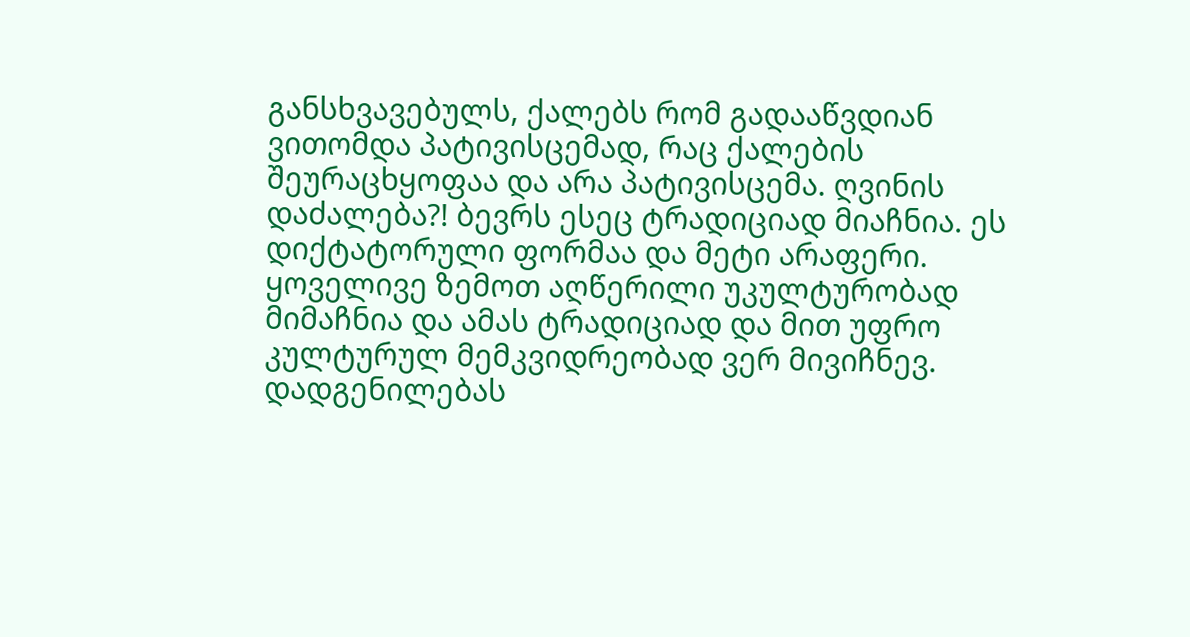განსხვავებულს, ქალებს რომ გადააწვდიან ვითომდა პატივისცემად, რაც ქალების შეურაცხყოფაა და არა პატივისცემა. ღვინის დაძალება?! ბევრს ესეც ტრადიციად მიაჩნია. ეს დიქტატორული ფორმაა და მეტი არაფერი. ყოველივე ზემოთ აღწერილი უკულტურობად მიმაჩნია და ამას ტრადიციად და მით უფრო კულტურულ მემკვიდრეობად ვერ მივიჩნევ. დადგენილებას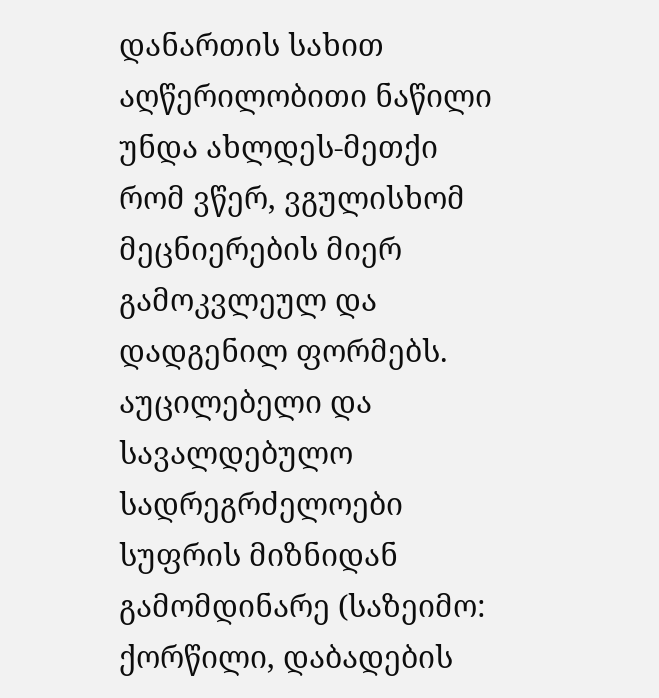დანართის სახით აღწერილობითი ნაწილი უნდა ახლდეს-მეთქი რომ ვწერ, ვგულისხომ მეცნიერების მიერ გამოკვლეულ და დადგენილ ფორმებს. აუცილებელი და სავალდებულო სადრეგრძელოები სუფრის მიზნიდან გამომდინარე (საზეიმო: ქორწილი, დაბადების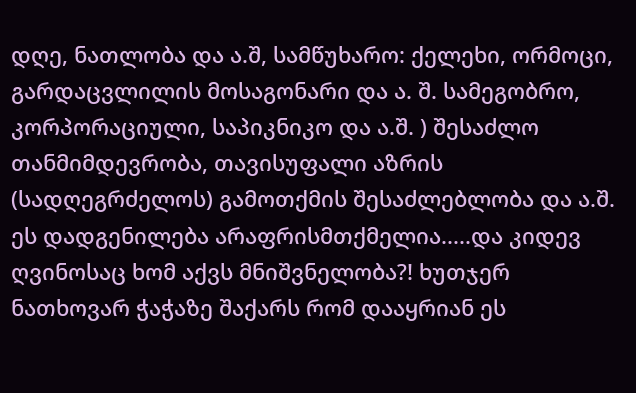დღე, ნათლობა და ა.შ, სამწუხარო: ქელეხი, ორმოცი, გარდაცვლილის მოსაგონარი და ა. შ. სამეგობრო, კორპორაციული, საპიკნიკო და ა.შ. ) შესაძლო თანმიმდევრობა, თავისუფალი აზრის (სადღეგრძელოს) გამოთქმის შესაძლებლობა და ა.შ. ეს დადგენილება არაფრისმთქმელია.....და კიდევ ღვინოსაც ხომ აქვს მნიშვნელობა?! ხუთჯერ ნათხოვარ ჭაჭაზე შაქარს რომ დააყრიან ეს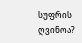სუფრის ღვინოა?